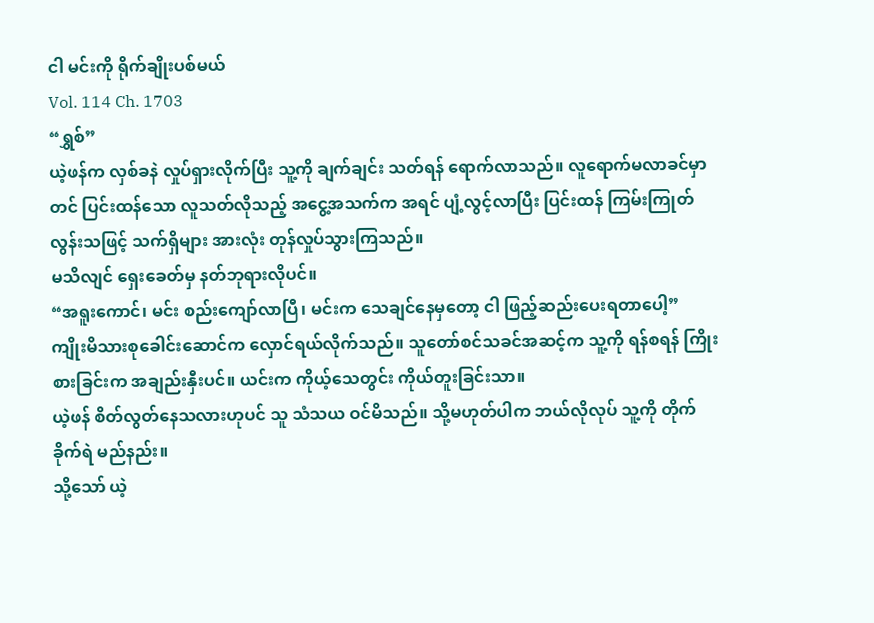ငါ မင်းကို ရိုက်ချိုးပစ်မယ်
Vol. 114 Ch. 1703
“ရွှစ်”
ယဲ့ဖန်က လှစ်ခနဲ လှုပ်ရှားလိုက်ပြီး သူ့ကို ချက်ချင်း သတ်ရန် ရောက်လာသည်။ လူရောက်မလာခင်မှာတင် ပြင်းထန်သော လူသတ်လိုသည့် အငွေ့အသက်က အရင် ပျံ့လွင့်လာပြီး ပြင်းထန် ကြမ်းကြုတ်လွန်းသဖြင့် သက်ရှိများ အားလုံး တုန်လှုပ်သွားကြသည်။
မသိလျင် ရှေးခေတ်မှ နတ်ဘုရားလိုပင်။
“အရူးကောင်၊ မင်း စည်းကျော်လာပြီ၊ မင်းက သေချင်နေမှတော့ ငါ ဖြည့်ဆည်းပေးရတာပေါ့”
ကျိုးမိသားစုခေါင်းဆောင်က လှောင်ရယ်လိုက်သည်။ သူတော်စင်သခင်အဆင့်က သူ့ကို ရန်စရန် ကြိုးစားခြင်းက အချည်းနှီးပင်။ ယင်းက ကိုယ့်သေတွင်း ကိုယ်တူးခြင်းသာ။
ယဲ့ဖန် စိတ်လွတ်နေသလားဟုပင် သူ သံသယ ဝင်မိသည်။ သို့မဟုတ်ပါက ဘယ်လိုလုပ် သူ့ကို တိုက်ခိုက်ရဲ မည်နည်း။
သို့သော် ယဲ့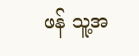ဖန် သူ့အ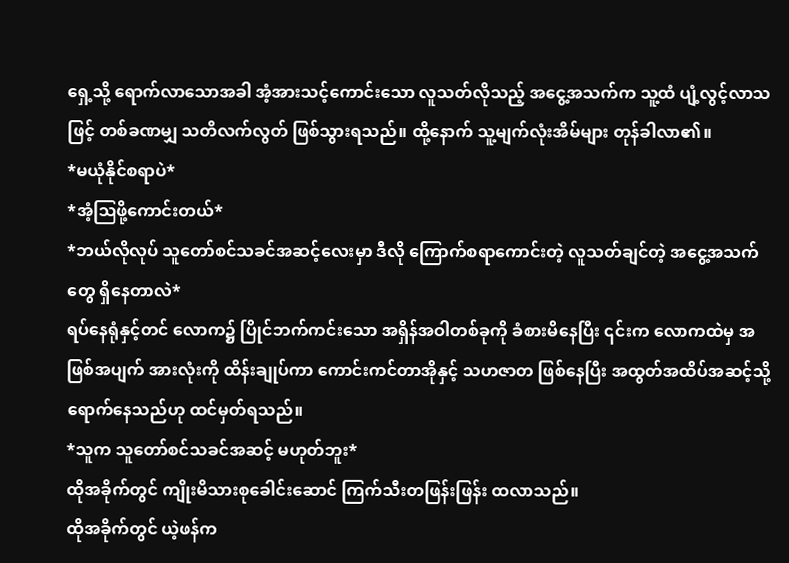ရှေ့သို့ ရောက်လာသောအခါ အံ့အားသင့်ကောင်းသော လူသတ်လိုသည့် အငွေ့အသက်က သူ့ထံ ပျံ့လွင့်လာသဖြင့် တစ်ခဏမျှ သတိလက်လွတ် ဖြစ်သွားရသည်။ ထို့နောက် သူ့မျက်လုံးအိမ်များ တုန်ခါလာ၏။
*မယုံနိုင်စရာပဲ*
*အံ့ဩဖို့ကောင်းတယ်*
*ဘယ်လိုလုပ် သူတော်စင်သခင်အဆင့်လေးမှာ ဒီလို ကြောက်စရာကောင်းတဲ့ လူသတ်ချင်တဲ့ အငွေ့အသက်တွေ ရှိနေတာလဲ*
ရပ်နေရုံနှင့်တင် လောက၌ ပြိုင်ဘက်ကင်းသော အရှိန်အဝါတစ်ခုကို ခံစားမိနေပြီး ၎င်းက လောကထဲမှ အဖြစ်အပျက် အားလုံးကို ထိန်းချုပ်ကာ ကောင်းကင်တာအိုနှင့် သဟဇာတ ဖြစ်နေပြီး အထွတ်အထိပ်အဆင့်သို့ ရောက်နေသည်ဟု ထင်မှတ်ရသည်။
*သူက သူတော်စင်သခင်အဆင့် မဟုတ်ဘူး*
ထိုအခိုက်တွင် ကျိုးမိသားစုခေါင်းဆောင် ကြက်သီးတဖြန်းဖြန်း ထလာသည်။
ထိုအခိုက်တွင် ယဲ့ဖန်က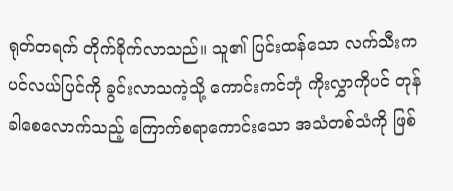ရုတ်တရက် တိုက်ခိုက်လာသည်။ သူ၏ ပြင်းထန်သော လက်သီးက ပင်လယ်ပြင်ကို ခွင်းလာသကဲ့သို့ ကောင်းကင်ဘုံ ကိုးလွှာကိုပင် တုန်ခါစေလောက်သည့် ကြောက်စရာကောင်းသော အသံတစ်သံကို ဖြစ်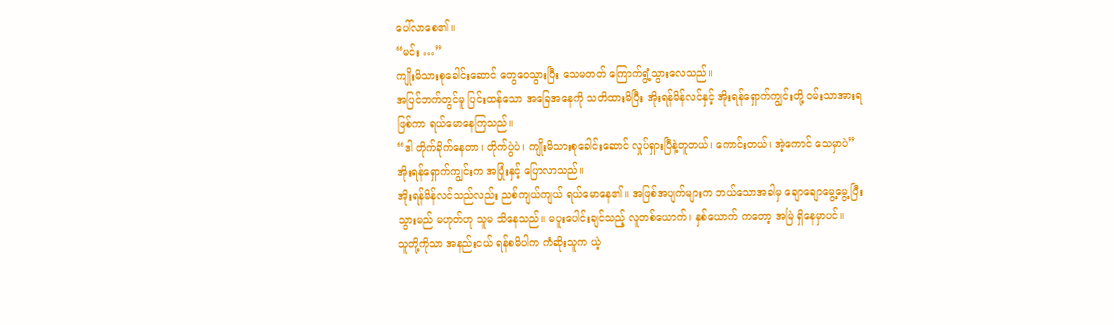ပေါ်လာစေ၏။
“မင်း …”
ကျိုးမိသားစုခေါင်းဆောင် တွေဝေသွားပြီး သေမတတ် ကြောက်ရွံ့သွားလေသည်။
အပြင်ဘက်တွင်မူ ပြင်းထန်သော အခြေအနေကို သတိထားမိပြီး အိုးရန်မိန်လင်နှင့် အိုးရန်ရှောက်ကျွင်းတို့ ဝမ်းသာအားရ ဖြစ်ကာ ရယ်မောနေကြသည်။
“ဒါ တိုက်ခိုက်နေတာ၊ တိုက်ပွဲပဲ၊ ကျိုးမိသားစုခေါင်းဆောင် လှုပ်ရှားပြီနဲ့တူတယ်၊ ကောင်းတယ်၊ အဲ့ကောင် သေမှာပဲ”
အိုးရန်ရှောက်ကျွင်းက အပြုံးနှင့် ပြောလာသည်။
အိုးရန်မိန်လင်သည်လည်း ညစ်ကျယ်ကျယ် ရယ်မောနေ၏။ အဖြစ်အပျက်များက ဘယ်သောအခါမှ ချောချောမွေ့မွေ့ ပြီးသွားမည် မဟုတ်ဟု သူမ သိနေသည်။ မပူးပေါင်းချင်သည့် လူတစ်ယောက်၊ နှစ်ယောက် ကတော့ အမြဲ ရှိနေမှာပင်။
သူတို့ကိုသာ အနည်းငယ် ရန်စမိပါက ကံဆိုးသူက ယဲ့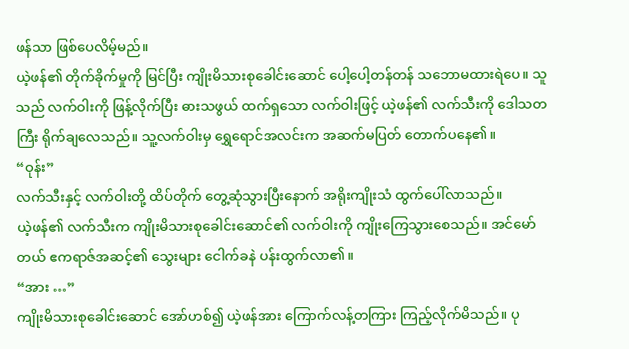ဖန်သာ ဖြစ်ပေလိမ့်မည်။
ယဲ့ဖန်၏ တိုက်ခိုက်မှုကို မြင်ပြီး ကျိုးမိသားစုခေါင်းဆောင် ပေါ့ပေါ့တန်တန် သဘောမထားရဲပေ။ သူသည် လက်ဝါးကို ဖြန့်လိုက်ပြီး ဓားသဖွယ် ထက်ရှသော လက်ဝါးဖြင့် ယဲ့ဖန်၏ လက်သီးကို ဒေါသတကြီး ရိုက်ချလေသည်။ သူ့လက်ဝါးမှ ရွှေရောင်အလင်းက အဆက်မပြတ် တောက်ပနေ၏။
“ဝုန်း”
လက်သီးနှင့် လက်ဝါးတို့ ထိပ်တိုက် တွေ့ဆုံသွားပြီးနောက် အရိုးကျိုးသံ ထွက်ပေါ်လာသည်။
ယဲ့ဖန်၏ လက်သီးက ကျိုးမိသားစုခေါင်းဆောင်၏ လက်ဝါးကို ကျိုးကြေသွားစေသည်။ အင်မော်တယ် ဧကရာဇ်အဆင့်၏ သွေးများ ငေါက်ခနဲ ပန်းထွက်လာ၏။
“အား …”
ကျိုးမိသားစုခေါင်းဆောင် အော်ဟစ်၍ ယဲ့ဖန်အား ကြောက်လန့်တကြား ကြည့်လိုက်မိသည်။ ပု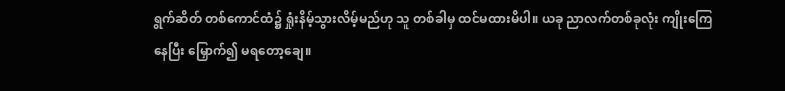ရွက်ဆိတ် တစ်ကောင်ထံ၌ ရှုံးနိမ့်သွားလိမ့်မည်ဟု သူ တစ်ခါမှ ထင်မထားမိပါ။ ယခု ညာလက်တစ်ခုလုံး ကျိုးကြေနေပြီး မြှောက်၍ မရတော့ချေ။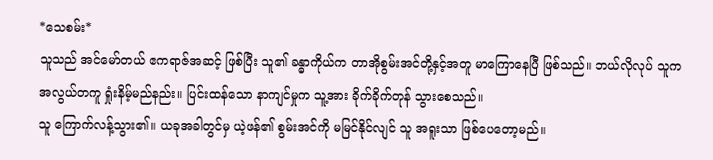*သေစမ်း*
သူသည် အင်မော်တယ် ဧကရာဇ်အဆင့် ဖြစ်ပြီး သူ၏ ခန္ဓာကိုယ်က တာအိုစွမ်းအင်တို့နှင့်အတူ မာကြောနေပြီ ဖြစ်သည်။ ဘယ်လိုလုပ် သူက အလွယ်တကူ ရှုံးနိမ့်မည်နည်း။ ပြင်းထန်သော နာကျင်မှုက သူ့အား ခိုက်ခိုက်တုန် သွားစေသည်။
သူ ကြောက်လန့်သွား၏။ ယခုအခါတွင်မှ ယဲ့ဖန်၏ စွမ်းအင်ကို မမြင်နိုင်လျင် သူ အရူးသာ ဖြစ်ပေတော့မည်။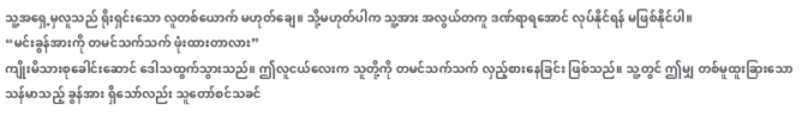သူ့အရှေ့မှလူသည် ရိုးရှင်းသော လူတစ်ယောက် မဟုတ်ချေ။ သို့မဟုတ်ပါက သူ့အား အလွယ်တကူ ဒဏ်ရာရအောင် လုပ်နိုင်ရန် မဖြစ်နိုင်ပါ။
“မင်းခွန်အားကို တမင်သက်သက် ဖုံးထားတာလား”
ကျိုးမိသားစုခေါင်းဆောင် ဒေါသထွက်သွားသည်။ ဤလူငယ်လေးက သူတို့ကို တမင်သက်သက် လှည့်စားနေခြင်း ဖြစ်သည်။ သူ့တွင် ဤမျှ တစ်မူထူးခြားသော သန်မာသည့် ခွန်အား ရှိသော်လည်း သူတော်စင်သခင်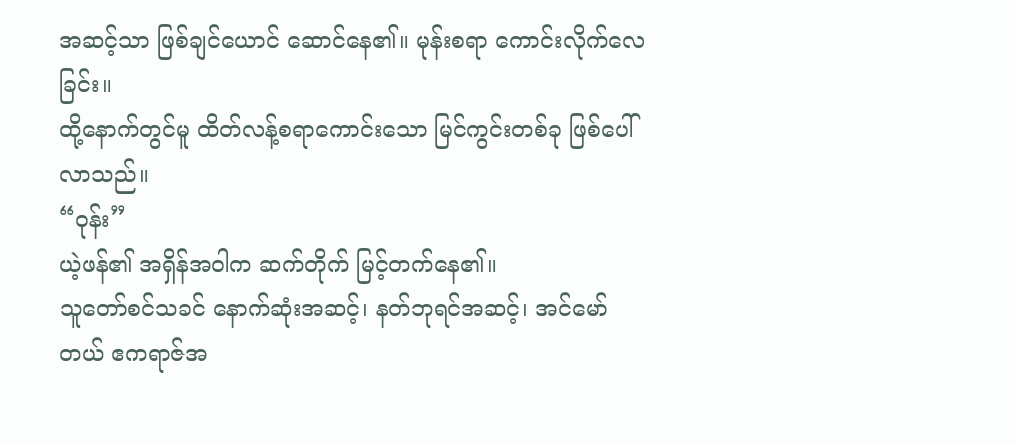အဆင့်သာ ဖြစ်ချင်ယောင် ဆောင်နေ၏။ မုန်းစရာ ကောင်းလိုက်လေခြင်း။
ထို့နောက်တွင်မူ ထိတ်လန့်စရာကောင်းသော မြင်ကွင်းတစ်ခု ဖြစ်ပေါ်လာသည်။
“ဝုန်း”
ယဲ့ဖန်၏ အရှိန်အဝါက ဆက်တိုက် မြင့်တက်နေ၏။
သူတော်စင်သခင် နောက်ဆုံးအဆင့်၊ နတ်ဘုရင်အဆင့်၊ အင်မော်တယ် ဧကရာဇ်အ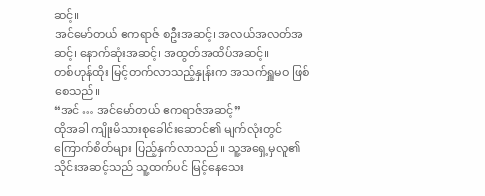ဆင့်။
အင်မော်တယ် ဧကရာဇ် စဦးအဆင့်၊ အလယ်အလတ်အဆင့်၊ နောက်ဆုံးအဆင့်၊ အထွတ်အထိပ်အဆင့်။
တစ်ဟုန်ထိုး မြင့်တက်လာသည့်နှုန်းက အသက်ရှူမဝ ဖြစ်စေသည်။
“အင် … အင်မော်တယ် ဧကရာဇ်အဆင့်”
ထိုအခါ ကျိုးမိသားစုခေါင်းဆောင်၏ မျက်လုံးတွင် ကြောက်စိတ်များ ပြည့်နှက်လာသည်။ သူ့အရှေ့မှလူ၏ သိုင်းအဆင့်သည် သူ့ထက်ပင် မြင့်နေသေး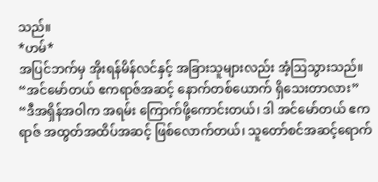သည်။
*ဟမ်*
အပြင်ဘက်မှ အိုးရန်မိန်လင်နှင့် အခြားသူများလည်း အံ့ဩသွားသည်။
“အင်မော်တယ် ဧကရာဇ်အဆင့် နောက်တစ်ယောက် ရှိသေးတာလား”
“ဒီအရှိန်အဝါက အရမ်း ကြောက်ဖို့ကောင်းတယ်၊ ဒါ အင်မော်တယ် ဧကရာဇ် အထွတ်အထိပ်အဆင့် ဖြစ်လောက်တယ်၊ သူတော်စင်အဆင့်ရောက်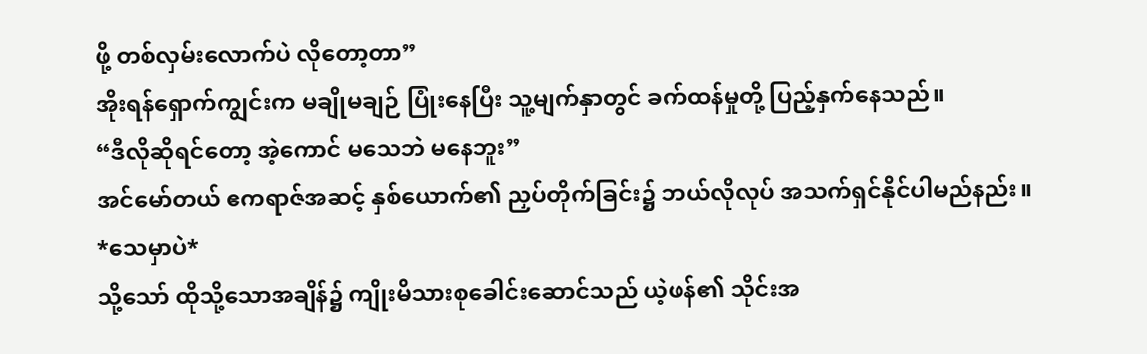ဖို့ တစ်လှမ်းလောက်ပဲ လိုတော့တာ”
အိုးရန်ရှောက်ကျွင်းက မချိုမချဉ် ပြုံးနေပြီး သူ့မျက်နှာတွင် ခက်ထန်မှုတို့ ပြည့်နှက်နေသည်။
“ဒီလိုဆိုရင်တော့ အဲ့ကောင် မသေဘဲ မနေဘူး”
အင်မော်တယ် ဧကရာဇ်အဆင့် နှစ်ယောက်၏ ညှပ်တိုက်ခြင်း၌ ဘယ်လိုလုပ် အသက်ရှင်နိုင်ပါမည်နည်း။
*သေမှာပဲ*
သို့သော် ထိုသို့သောအချိန်၌ ကျိုးမိသားစုခေါင်းဆောင်သည် ယဲ့ဖန်၏ သိုင်းအ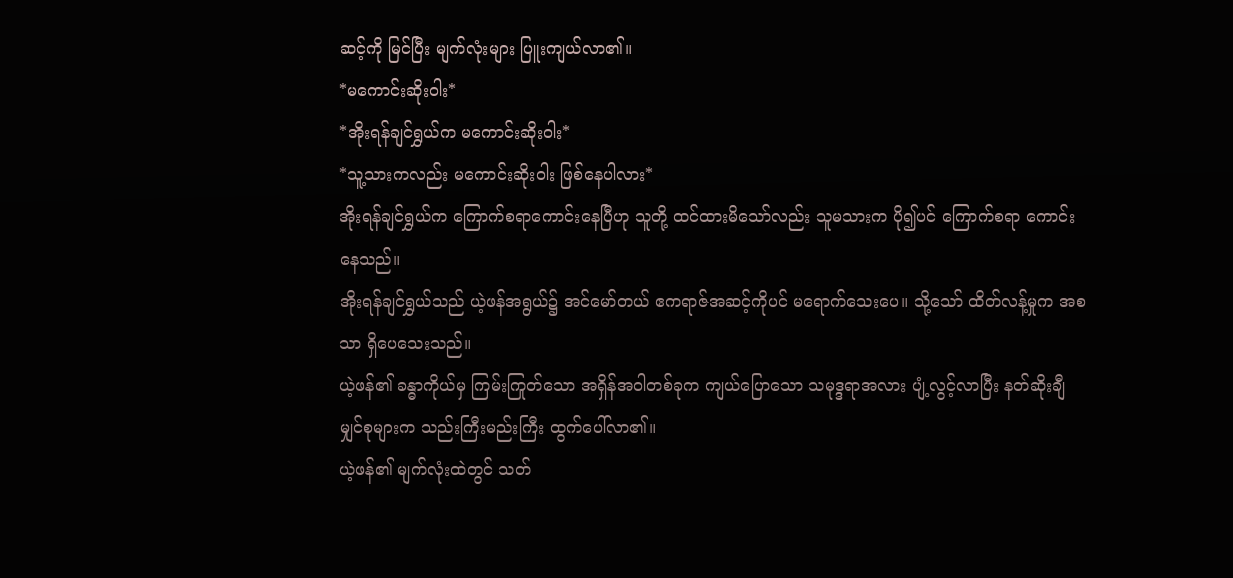ဆင့်ကို မြင်ပြီး မျက်လုံးများ ပြူးကျယ်လာ၏။
*မကောင်းဆိုးဝါး*
*အိုးရန်ချင်ရွှယ်က မကောင်းဆိုးဝါး*
*သူ့သားကလည်း မကောင်းဆိုးဝါး ဖြစ်နေပါလား*
အိုးရန်ချင်ရွှယ်က ကြောက်စရာကောင်းနေပြီဟု သူတို့ ထင်ထားမိသော်လည်း သူမသားက ပို၍ပင် ကြောက်စရာ ကောင်းနေသည်။
အိုးရန်ချင်ရွှယ်သည် ယဲ့ဖန်အရွယ်၌ အင်မော်တယ် ဧကရာဇ်အဆင့်ကိုပင် မရောက်သေးပေ။ သို့သော် ထိတ်လန့်မှုက အစသာ ရှိပေသေးသည်။
ယဲ့ဖန်၏ ခန္ဓာကိုယ်မှ ကြမ်းကြုတ်သော အရှိန်အဝါတစ်ခုက ကျယ်ပြောသော သမုဒ္ဒရာအလား ပျံ့လွင့်လာပြီး နတ်ဆိုးချီမျှင်စုများက သည်းကြီးမည်းကြီး ထွက်ပေါ်လာ၏။
ယဲ့ဖန်၏ မျက်လုံးထဲတွင် သတ်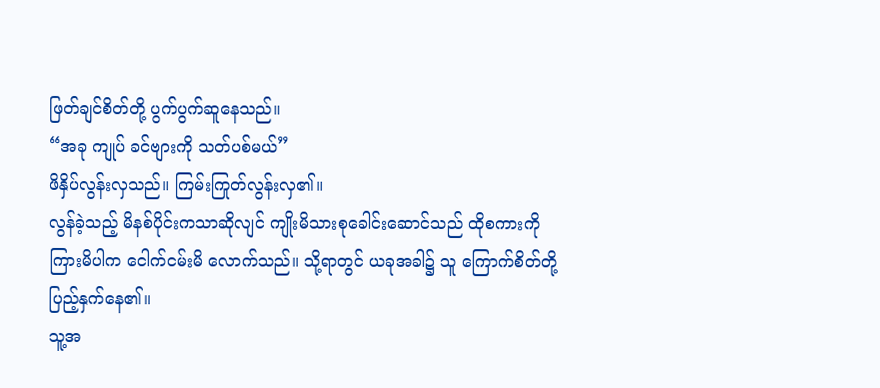ဖြတ်ချင်စိတ်တို့ ပွက်ပွက်ဆူနေသည်။
“အခု ကျုပ် ခင်ဗျားကို သတ်ပစ်မယ်”
ဖိနှိပ်လွန်းလှသည်။ ကြမ်းကြုတ်လွန်းလှ၏။
လွန်ခဲ့သည့် မိနစ်ပိုင်းကသာဆိုလျင် ကျိုးမိသားစုခေါင်းဆောင်သည် ထိုစကားကို ကြားမိပါက ငေါက်ငမ်းမိ လောက်သည်။ သို့ရာတွင် ယခုအခါ၌ သူ ကြောက်စိတ်တို့ ပြည့်နှက်နေ၏။
သူ့အ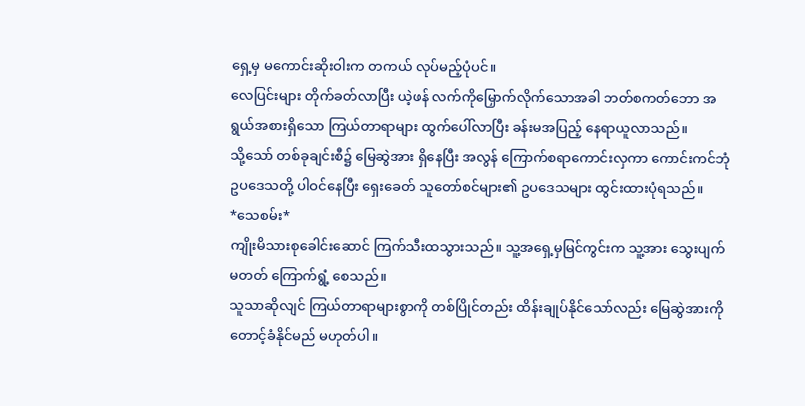ရှေ့မှ မကောင်းဆိုးဝါးက တကယ် လုပ်မည့်ပုံပင်။
လေပြင်းများ တိုက်ခတ်လာပြီး ယဲ့ဖန် လက်ကိုမြှောက်လိုက်သောအခါ ဘတ်စကတ်ဘော အရွယ်အစားရှိသော ကြယ်တာရာများ ထွက်ပေါ်လာပြီး ခန်းမအပြည့် နေရာယူလာသည်။
သို့သော် တစ်ခုချင်းစီ၌ မြေဆွဲအား ရှိနေပြီး အလွန် ကြောက်စရာကောင်းလှကာ ကောင်းကင်ဘုံ ဥပဒေသတို့ ပါဝင်နေပြီး ရှေးခေတ် သူတော်စင်များ၏ ဥပဒေသများ ထွင်းထားပုံရသည်။
*သေစမ်း*
ကျိုးမိသားစုခေါင်းဆောင် ကြက်သီးထသွားသည်။ သူ့အရှေ့မှမြင်ကွင်းက သူ့အား သွေးပျက်မတတ် ကြောက်ရွံ့ စေသည်။
သူသာဆိုလျင် ကြယ်တာရာများစွာကို တစ်ပြိုင်တည်း ထိန်းချုပ်နိုင်သော်လည်း မြေဆွဲအားကို တောင့်ခံနိုင်မည် မဟုတ်ပါ။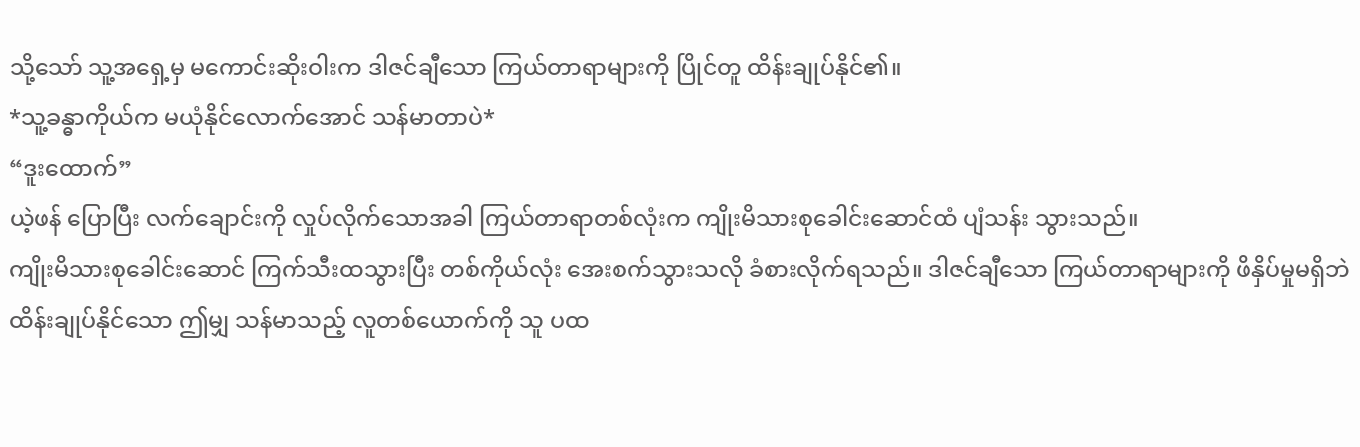သို့သော် သူ့အရှေ့မှ မကောင်းဆိုးဝါးက ဒါဇင်ချီသော ကြယ်တာရာများကို ပြိုင်တူ ထိန်းချုပ်နိုင်၏။
*သူ့ခန္ဓာကိုယ်က မယုံနိုင်လောက်အောင် သန်မာတာပဲ*
“ဒူးထောက်”
ယဲ့ဖန် ပြောပြီး လက်ချောင်းကို လှုပ်လိုက်သောအခါ ကြယ်တာရာတစ်လုံးက ကျိုးမိသားစုခေါင်းဆောင်ထံ ပျံသန်း သွားသည်။
ကျိုးမိသားစုခေါင်းဆောင် ကြက်သီးထသွားပြီး တစ်ကိုယ်လုံး အေးစက်သွားသလို ခံစားလိုက်ရသည်။ ဒါဇင်ချီသော ကြယ်တာရာများကို ဖိနှိပ်မှုမရှိဘဲ ထိန်းချုပ်နိုင်သော ဤမျှ သန်မာသည့် လူတစ်ယောက်ကို သူ ပထ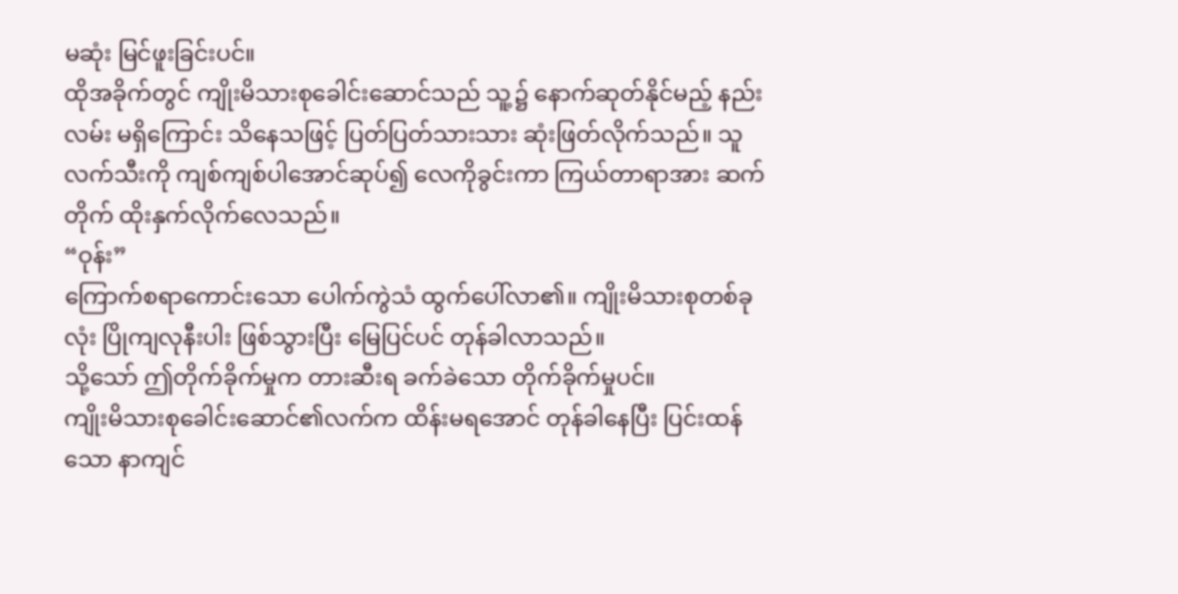မဆုံး မြင်ဖူးခြင်းပင်။
ထိုအခိုက်တွင် ကျိုးမိသားစုခေါင်းဆောင်သည် သူ့၌ နောက်ဆုတ်နိုင်မည့် နည်းလမ်း မရှိကြောင်း သိနေသဖြင့် ပြတ်ပြတ်သားသား ဆုံးဖြတ်လိုက်သည်။ သူ လက်သီးကို ကျစ်ကျစ်ပါအောင်ဆုပ်၍ လေကိုခွင်းကာ ကြယ်တာရာအား ဆက်တိုက် ထိုးနှက်လိုက်လေသည်။
“ဝုန်း”
ကြောက်စရာကောင်းသော ပေါက်ကွဲသံ ထွက်ပေါ်လာ၏။ ကျိုးမိသားစုတစ်ခုလုံး ပြိုကျလုနီးပါး ဖြစ်သွားပြီး မြေပြင်ပင် တုန်ခါလာသည်။
သို့သော် ဤတိုက်ခိုက်မှုက တားဆီးရ ခက်ခဲသော တိုက်ခိုက်မှုပင်။
ကျိုးမိသားစုခေါင်းဆောင်၏လက်က ထိန်းမရအောင် တုန်ခါနေပြီး ပြင်းထန်သော နာကျင်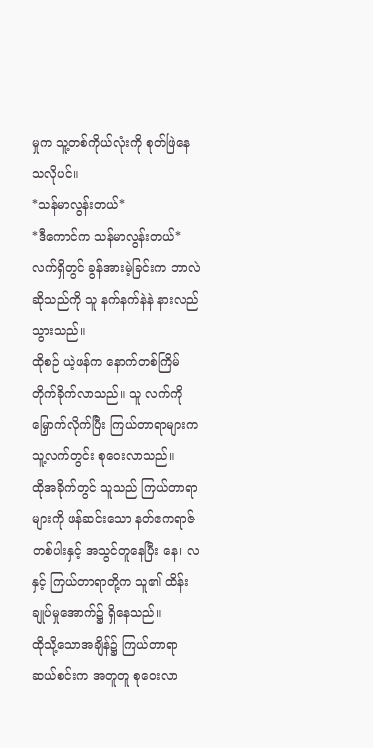မှုက သူ့တစ်ကိုယ်လုံးကို စုတ်ဖြဲနေသလိုပင်။
*သန်မာလွန်းတယ်*
*ဒီကောင်က သန်မာလွန်းတယ်*
လက်ရှိတွင် ခွန်အားမဲ့ခြင်းက ဘာလဲဆိုသည်ကို သူ နက်နက်နဲနဲ နားလည်သွားသည်။
ထိုစဉ် ယဲ့ဖန်က နောက်တစ်ကြိမ် တိုက်ခိုက်လာသည်။ သူ လက်ကို မြှောက်လိုက်ပြီး ကြယ်တာရာများက သူ့လက်တွင်း စုဝေးလာသည်။
ထိုအခိုက်တွင် သူသည် ကြယ်တာရာများကို ဖန်ဆင်းသော နတ်ဧကရာဇ်တစ်ပါးနှင့် အသွင်တူနေပြီး နေ၊ လနှင့် ကြယ်တာရာတို့က သူ၏ ထိန်းချုပ်မှုအောက်၌ ရှိနေသည်။
ထိုသို့သောအချိန်၌ ကြယ်တာရာဆယ်စင်းက အတူတူ စုဝေးလာ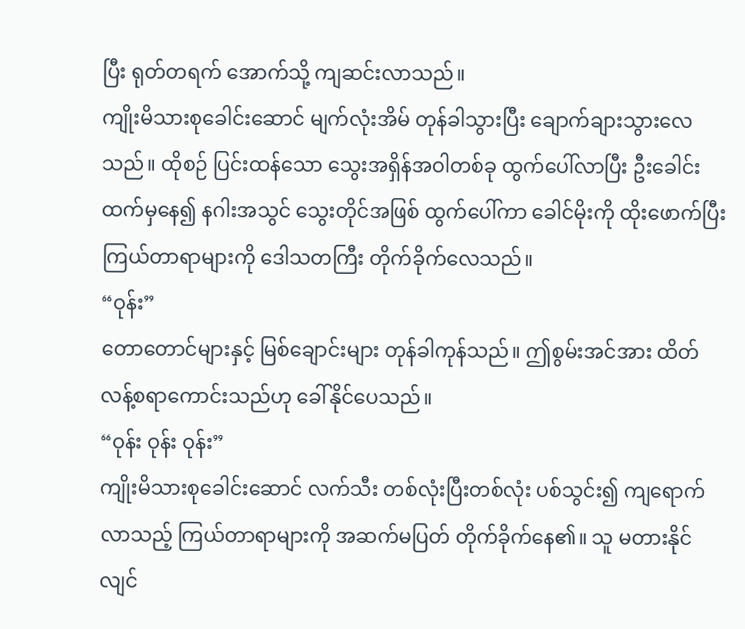ပြီး ရုတ်တရက် အောက်သို့ ကျဆင်းလာသည်။
ကျိုးမိသားစုခေါင်းဆောင် မျက်လုံးအိမ် တုန်ခါသွားပြီး ချောက်ချားသွားလေသည်။ ထိုစဉ် ပြင်းထန်သော သွေးအရှိန်အဝါတစ်ခု ထွက်ပေါ်လာပြီး ဦးခေါင်းထက်မှနေ၍ နဂါးအသွင် သွေးတိုင်အဖြစ် ထွက်ပေါ်ကာ ခေါင်မိုးကို ထိုးဖောက်ပြီး ကြယ်တာရာများကို ဒေါသတကြီး တိုက်ခိုက်လေသည်။
“ဝုန်း”
တောတောင်များနှင့် မြစ်ချောင်းများ တုန်ခါကုန်သည်။ ဤစွမ်းအင်အား ထိတ်လန့်စရာကောင်းသည်ဟု ခေါ်နိုင်ပေသည်။
“ဝုန်း ဝုန်း ဝုန်း”
ကျိုးမိသားစုခေါင်းဆောင် လက်သီး တစ်လုံးပြီးတစ်လုံး ပစ်သွင်း၍ ကျရောက်လာသည့် ကြယ်တာရာများကို အဆက်မပြတ် တိုက်ခိုက်နေ၏။ သူ မတားနိုင်လျင်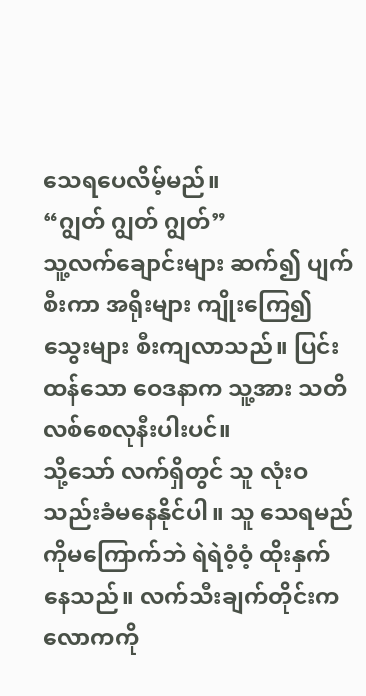သေရပေလိမ့်မည်။
“ဂျွတ် ဂျွတ် ဂျွတ်”
သူ့လက်ချောင်းများ ဆက်၍ ပျက်စီးကာ အရိုးများ ကျိုးကြေ၍ သွေးများ စီးကျလာသည်။ ပြင်းထန်သော ဝေဒနာက သူ့အား သတိလစ်စေလုနီးပါးပင်။
သို့သော် လက်ရှိတွင် သူ လုံးဝ သည်းခံမနေနိုင်ပါ။ သူ သေရမည်ကိုမကြောက်ဘဲ ရဲရဲဝံ့ဝံ့ ထိုးနှက်နေသည်။ လက်သီးချက်တိုင်းက လောကကို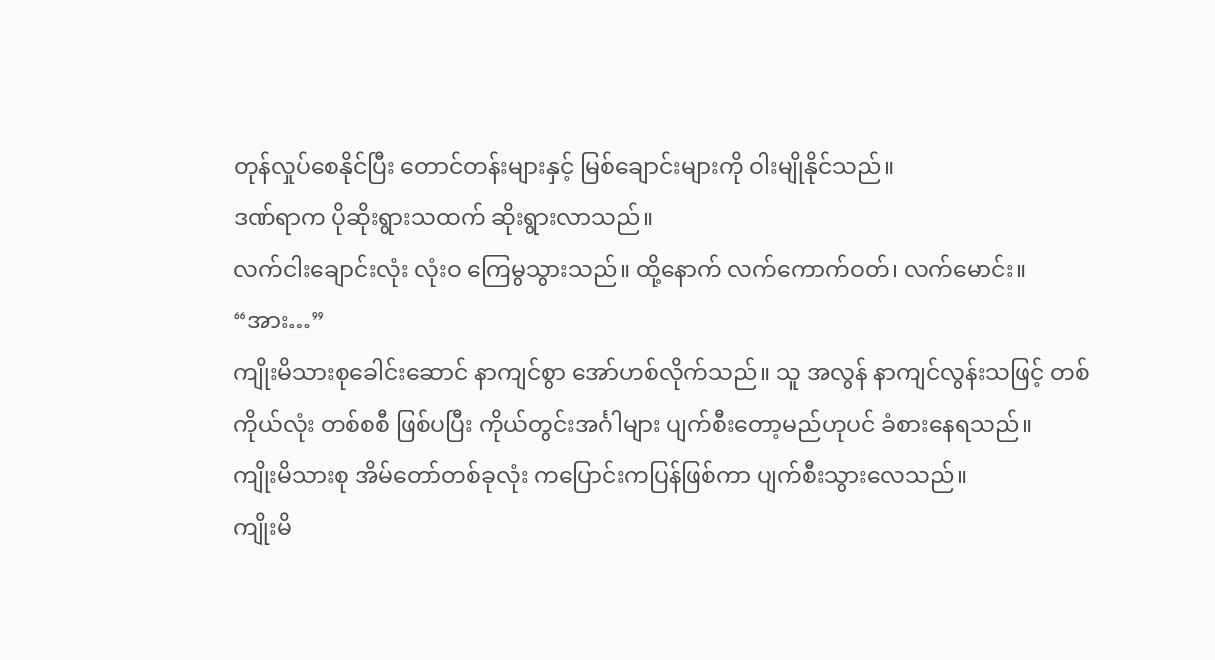တုန်လှုပ်စေနိုင်ပြီး တောင်တန်းများနှင့် မြစ်ချောင်းများကို ဝါးမျိုနိုင်သည်။
ဒဏ်ရာက ပိုဆိုးရွားသထက် ဆိုးရွားလာသည်။
လက်ငါးချောင်းလုံး လုံးဝ ကြေမွသွားသည်။ ထို့နောက် လက်ကောက်ဝတ်၊ လက်မောင်း။
“အား…”
ကျိုးမိသားစုခေါင်းဆောင် နာကျင်စွာ အော်ဟစ်လိုက်သည်။ သူ အလွန် နာကျင်လွန်းသဖြင့် တစ်ကိုယ်လုံး တစ်စစီ ဖြစ်ပပြီး ကိုယ်တွင်းအင်္ဂါများ ပျက်စီးတော့မည်ဟုပင် ခံစားနေရသည်။
ကျိုးမိသားစု အိမ်တော်တစ်ခုလုံး ကပြောင်းကပြန်ဖြစ်ကာ ပျက်စီးသွားလေသည်။
ကျိုးမိ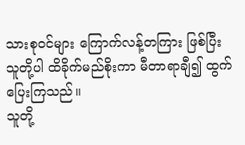သားစုဝင်များ ကြောက်လန့်တကြား ဖြစ်ပြီး သူတို့ပါ ထိခိုက်မည်စိုးကာ မီတာရာချီ၍ ထွက်ပြေးကြသည်။
သူတို့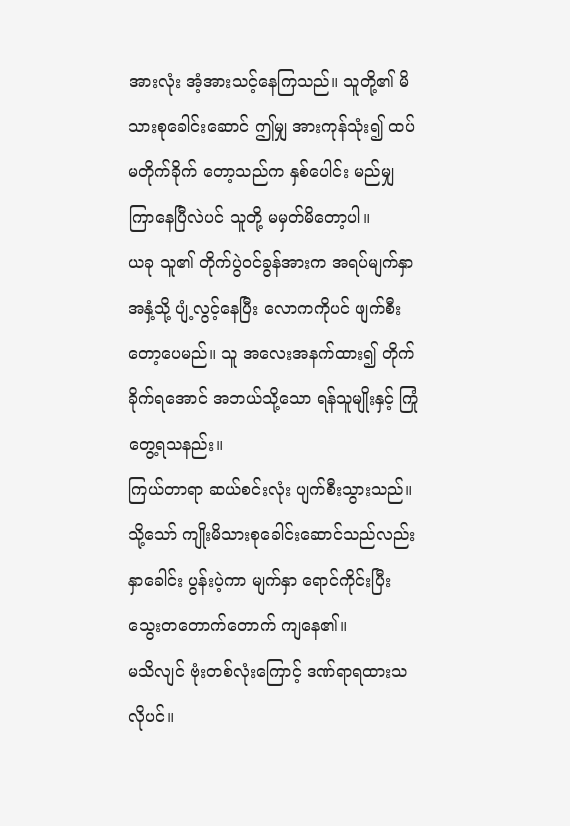အားလုံး အံ့အားသင့်နေကြသည်။ သူတို့၏ မိသားစုခေါင်းဆောင် ဤမျှ အားကုန်သုံး၍ ထပ်မတိုက်ခိုက် တော့သည်က နှစ်ပေါင်း မည်မျှ ကြာနေပြီလဲပင် သူတို့ မမှတ်မိတော့ပါ။
ယခု သူ၏ တိုက်ပွဲဝင်ခွန်အားက အရပ်မျက်နှာအနှံ့သို့ ပျံ့လွင့်နေပြီး လောကကိုပင် ဖျက်စီးတော့ပေမည်။ သူ အလေးအနက်ထား၍ တိုက်ခိုက်ရအောင် အဘယ်သို့သော ရန်သူမျိုးနှင့် ကြုံတွေ့ရသနည်း။
ကြယ်တာရာ ဆယ်စင်းလုံး ပျက်စီးသွားသည်။ သို့သော် ကျိုးမိသားစုခေါင်းဆောင်သည်လည်း နှာခေါင်း ပွန်းပဲ့ကာ မျက်နှာ ရောင်ကိုင်းပြီး သွေးတတောက်တောက် ကျနေ၏။
မသိလျင် ဗုံးတစ်လုံးကြောင့် ဒဏ်ရာရထားသလိုပင်။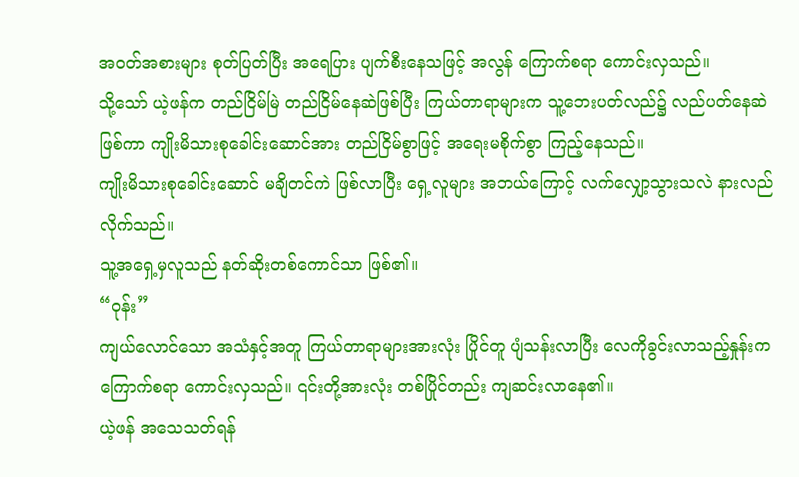အဝတ်အစားများ စုတ်ပြတ်ပြီး အရေပြား ပျက်စီးနေသဖြင့် အလွန် ကြောက်စရာ ကောင်းလှသည်။
သို့သော် ယဲ့ဖန်က တည်ငြိမ်မြဲ တည်ငြိမ်နေဆဲဖြစ်ပြီး ကြယ်တာရာများက သူ့ဘေးပတ်လည်၌ လည်ပတ်နေဆဲ ဖြစ်ကာ ကျိုးမိသားစုခေါင်းဆောင်အား တည်ငြိမ်စွာဖြင့် အရေးမစိုက်စွာ ကြည့်နေသည်။
ကျိုးမိသားစုခေါင်းဆောင် မချိတင်ကဲ ဖြစ်လာပြီး ရှေ့လူများ အဘယ်ကြောင့် လက်လျှော့သွားသလဲ နားလည် လိုက်သည်။
သူ့အရှေ့မှလူသည် နတ်ဆိုးတစ်ကောင်သာ ဖြစ်၏။
“ဝုန်း”
ကျယ်လောင်သော အသံနှင့်အတူ ကြယ်တာရာများအားလုံး ပြိုင်တူ ပျံသန်းလာပြီး လေကိုခွင်းလာသည့်နှုန်းက ကြောက်စရာ ကောင်းလှသည်။ ၎င်းတို့အားလုံး တစ်ပြိုင်တည်း ကျဆင်းလာနေ၏။
ယဲ့ဖန် အသေသတ်ရန်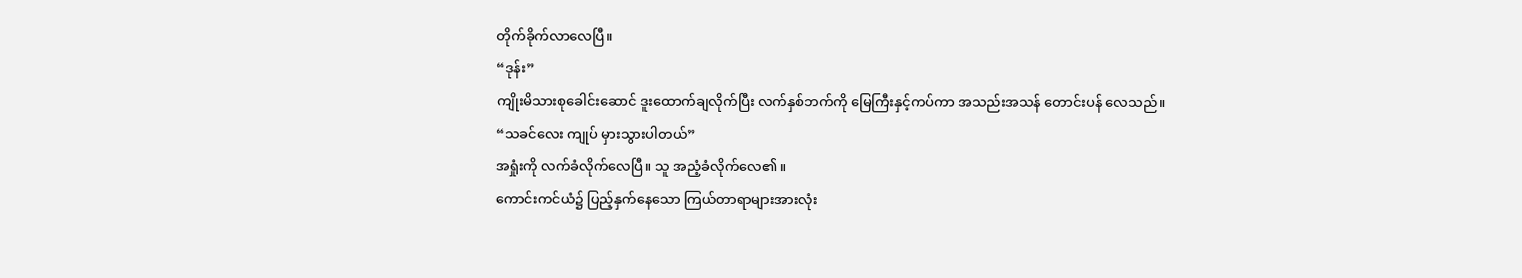တိုက်ခိုက်လာလေပြီ။
“ဒုန်း”
ကျိုးမိသားစုခေါင်းဆောင် ဒူးထောက်ချလိုက်ပြီး လက်နှစ်ဘက်ကို မြေကြီးနှင့်ကပ်ကာ အသည်းအသန် တောင်းပန် လေသည်။
“သခင်လေး ကျုပ် မှားသွားပါတယ်”
အရှုံးကို လက်ခံလိုက်လေပြီ။ သူ အညံ့ခံလိုက်လေ၏။
ကောင်းကင်ယံ၌ ပြည့်နှက်နေသော ကြယ်တာရာများအားလုံး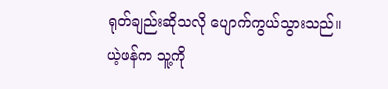ရုတ်ချည်းဆိုသလို ပျောက်ကွယ်သွားသည်။
ယဲ့ဖန်က သူ့ကို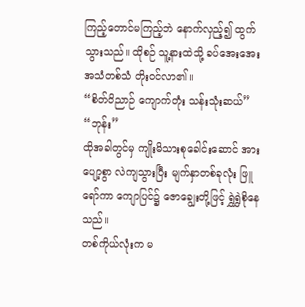ကြည့်တောင်မကြည့်ဘဲ နောက်လှည့်၍ ထွက်သွားသည်။ ထိုစဉ် သူ့နားထဲသို့ ခပ်အေးအေး အသံတစ်သံ တိုးဝင်လာ၏။
“စိတ်ဝိညာဉ် ကျောက်တုံး သန်းသုံးဆယ်”
“ဘုန်း”
ထိုအခါတွင်မှ ကျိုးမိသားစုခေါင်းဆောင် အားပျော့စွာ လဲကျသွားပြီး မျက်နှာတစ်ခုလုံး ဖြူရော်ကာ ကျောပြင်၌ ဇောချွေးတို့ဖြင့် ရွှဲရွှဲစိုနေသည်။
တစ်ကိုယ်လုံးက မ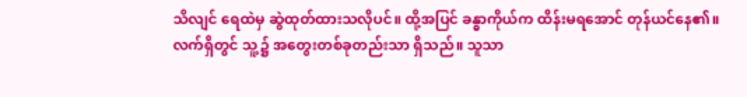သိလျင် ရေထဲမှ ဆွဲထုတ်ထားသလိုပင်။ ထို့အပြင် ခန္ဓာကိုယ်က ထိန်းမရအောင် တုန်ယင်နေ၏။
လက်ရှိတွင် သူ့၌ အတွေးတစ်ခုတည်းသာ ရှိသည်။ သူသာ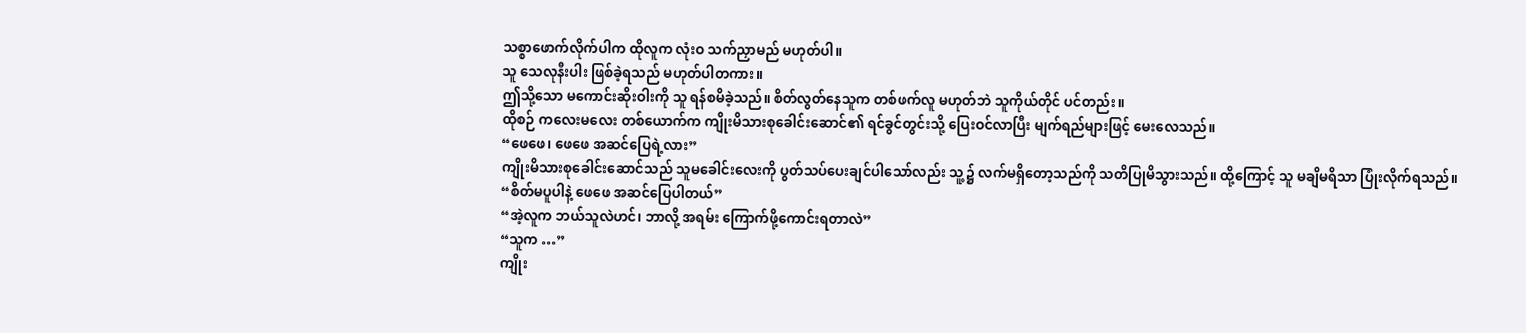သစ္စာဖောက်လိုက်ပါက ထိုလူက လုံးဝ သက်ညှာမည် မဟုတ်ပါ။
သူ သေလုနီးပါး ဖြစ်ခဲ့ရသည် မဟုတ်ပါတကား။
ဤသို့သော မကောင်းဆိုးဝါးကို သူ ရန်စမိခဲ့သည်။ စိတ်လွတ်နေသူက တစ်ဖက်လူ မဟုတ်ဘဲ သူကိုယ်တိုင် ပင်တည်း။
ထိုစဉ် ကလေးမလေး တစ်ယောက်က ကျိုးမိသားစုခေါင်းဆောင်၏ ရင်ခွင်တွင်းသို့ ပြေးဝင်လာပြီး မျက်ရည်များဖြင့် မေးလေသည်။
“ဖေဖေ၊ ဖေဖေ အဆင်ပြေရဲ့လား”
ကျိုးမိသားစုခေါင်းဆောင်သည် သူမခေါင်းလေးကို ပွတ်သပ်ပေးချင်ပါသော်လည်း သူ့၌ လက်မရှိတော့သည်ကို သတိပြုမိသွားသည်။ ထို့ကြောင့် သူ မချိမရိသာ ပြုံးလိုက်ရသည်။
“စိတ်မပူပါနဲ့ ဖေဖေ အဆင်ပြေပါတယ်”
“အဲ့လူက ဘယ်သူလဲဟင်၊ ဘာလို့ အရမ်း ကြောက်ဖို့ကောင်းရတာလဲ”
“သူက …”
ကျိုး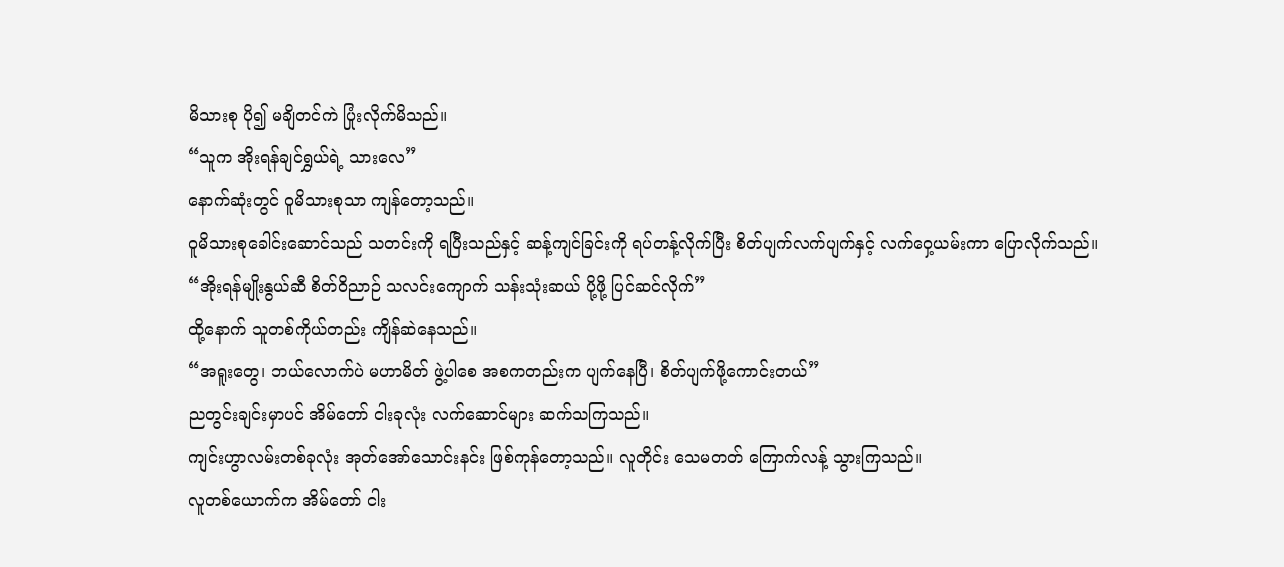မိသားစု ပို၍ မချိတင်ကဲ ပြုံးလိုက်မိသည်။
“သူက အိုးရန်ချင်ရွှယ်ရဲ့ သားလေ”
နောက်ဆုံးတွင် ဝူမိသားစုသာ ကျန်တော့သည်။
ဝူမိသားစုခေါင်းဆောင်သည် သတင်းကို ရပြီးသည်နှင့် ဆန့်ကျင်ခြင်းကို ရပ်တန့်လိုက်ပြီး စိတ်ပျက်လက်ပျက်နှင့် လက်ဝှေ့ယမ်းကာ ပြောလိုက်သည်။
“အိုးရန်မျိုးနွယ်ဆီ စိတ်ဝိညာဉ် သလင်းကျောက် သန်းသုံးဆယ် ပို့ဖို့ ပြင်ဆင်လိုက်”
ထို့နောက် သူတစ်ကိုယ်တည်း ကျိန်ဆဲနေသည်။
“အရူးတွေ၊ ဘယ်လောက်ပဲ မဟာမိတ် ဖွဲ့ပါစေ အစကတည်းက ပျက်နေပြီ၊ စိတ်ပျက်ဖို့ကောင်းတယ်”
ညတွင်းချင်းမှာပင် အိမ်တော် ငါးခုလုံး လက်ဆောင်များ ဆက်သကြသည်။
ကျင်းဟွာလမ်းတစ်ခုလုံး အုတ်အော်သောင်းနင်း ဖြစ်ကုန်တော့သည်။ လူတိုင်း သေမတတ် ကြောက်လန့် သွားကြသည်။
လူတစ်ယောက်က အိမ်တော် ငါး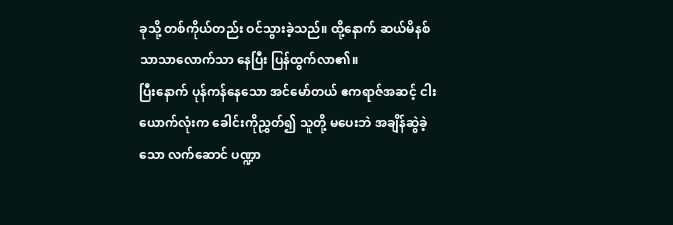ခုသို့ တစ်ကိုယ်တည်း ဝင်သွားခဲ့သည်။ ထို့နောက် ဆယ်မိနစ်သာသာလောက်သာ နေပြီး ပြန်ထွက်လာ၏။
ပြီးနောက် ပုန်ကန်နေသော အင်မော်တယ် ဧကရာဇ်အဆင့် ငါးယောက်လုံးက ခေါင်းကိုညွှတ်၍ သူတို့ မပေးဘဲ အချိန်ဆွဲခဲ့သော လက်ဆောင် ပဏ္ဍာ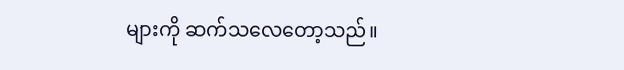များကို ဆက်သလေတော့သည်။